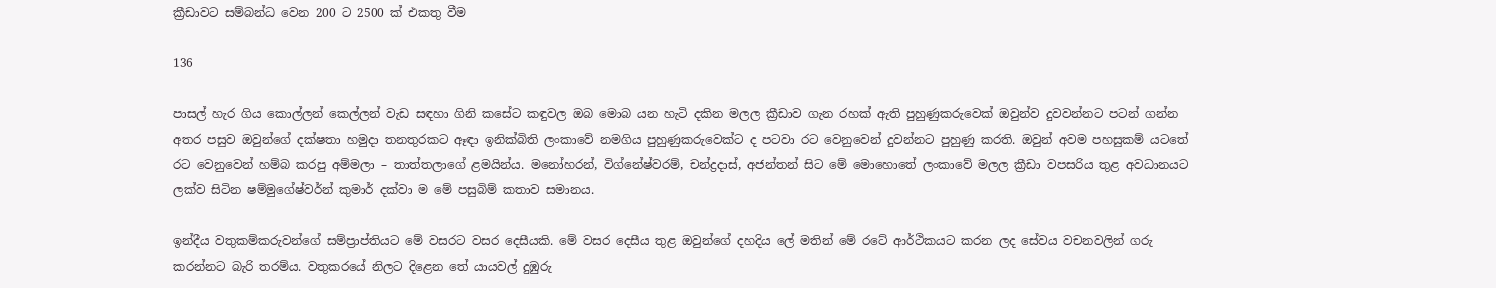ක්‍රීඩාවට සම්බන්ධ වෙන 200 ට 2500 ක් එකතු වීම

136

පාසල් හැර ගිය කොල්ලන් කෙල්ලන් වැඩ සඳහා ගිනි කසේට කඳුවල ඔබ මොබ යන හැටි දකින මලල ක්‍රීඩාව ගැන රහක් ඇති පුහුණුකරුවෙක් ඔවුන්ව දුවවන්නට පටන් ගන්න අතර පසුව ඔවුන්ගේ දක්ෂතා හමුදා තනතුරකට ඈඳා ඉනික්බිති ලංකාවේ නමගිය පුහුණුකරුවෙක්ට ද පටවා රට වෙනුවෙන් දුවන්නට පුහුණු කරති. ඔවුන් අවම පහසුකම් යටතේ රට වෙනුවෙන් හම්බ කරපු අම්මලා – තාත්තලාගේ ළමයින්ය. මනෝහරන්, විග්නේෂ්වරම්, චන්ද්‍රදාස්, අජන්තන් සිට මේ මොහොතේ ලංකාවේ මලල ක්‍රීඩා වපසරිය තුළ අවධානයට ලක්ව සිටින ෂම්මුගේෂ්වර්න් කුමාර් දක්වා ම මේ පසුබිම් කතාව සමානය.

ඉන්දීය වතුකම්කරුවන්ගේ සම්ප්‍රාප්තියට මේ වසරට වසර දෙසීයකි. මේ වසර දෙසීය තුළ ඔවුන්ගේ දහදිය ලේ මතින් මේ රටේ ආර්ථිකයට කරන ලද සේවය වචනවලින් ගරු කරන්නට බැරි තරම්ය. වතුකරයේ නිලට දිළෙන තේ යායවල් දුඹුරු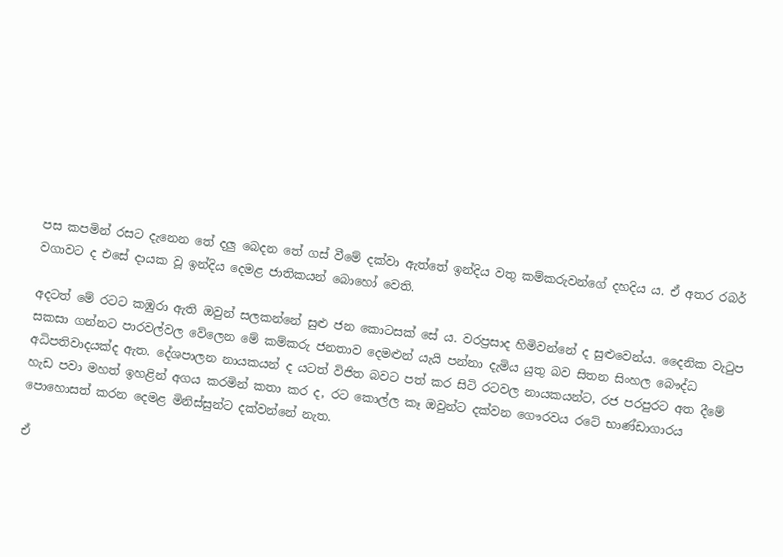පස කපමින් රසට දැනෙන තේ දලු බෙදන තේ ගස් වීමේ දක්වා ඇත්තේ ඉන්දිය වතු කම්කරුවන්ගේ දහදිය ය. ඒ අතර රබර් වගාවට ද එසේ දායක වූ ඉන්දිය දෙමළ ජාතිකයන් බොහෝ වෙති.

අදටත් මේ රටට කඹුරා ඇති ඔවුන් සලකන්නේ සුළු ජන කොටසක් සේ ය. වරප්‍රසාද හිමිවන්නේ ද සුළුවෙන්ය. දෛනික වැටුප සකසා ගන්නට පාරවල්වල වේලෙන මේ කම්කරු ජනතාව දෙමළුන් යැයි පන්නා දැමිය යුතු බව සිතන සිංහල බෞද්ධ අධිපතිවාදයක්ද ඇත. දේශපාලන නායකයන් ද යටත් විජිත බවට පත් කර සිටි රටවල නායකයන්ට, රජ පරපුරට අත දීමේ හැඩ පවා මහත් ඉහළින් අගය කරමින් කතා කර ද, රට කොල්ල කෑ ඔවුන්ට දක්වන ගෞරවය රටේ භාණ්ඩාගාරය පොහොසත් කරන දෙමළ මිනිස්සුන්ට දක්වන්නේ නැත.

ඒ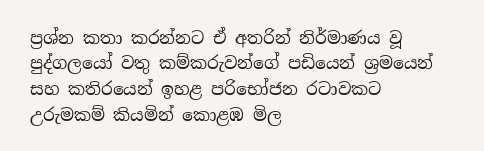ප්‍රශ්න කතා කරන්නට ඒ අතරින් නිර්මාණය වූ පුද්ගලයෝ වතු කම්කරුවන්ගේ පඩියෙන් ශ්‍රමයෙන් සහ කතිරයෙන් ඉහළ පරිභෝජන රටාවකට උරුමකම් කියමින් කොළඹ මිල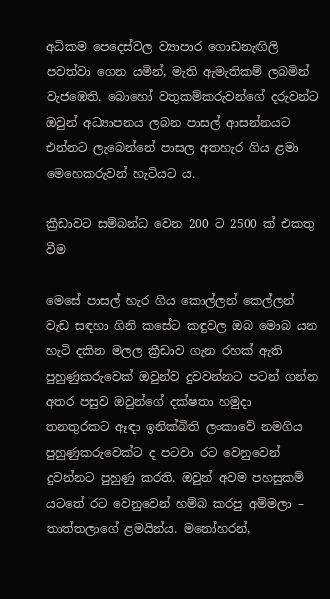අධිකම පෙදෙස්වල ව්‍යාපාර ගොඩනැඟිලි පවත්වා ගෙන යමින්, මැති ඇමැතිකම් ලබමින් වැජඹෙති. බොහෝ වතුකම්කරුවන්ගේ දරුවන්ට ඔවුන් අධ්‍යාපනය ලබන පාසල් ආසන්නයට එන්නට ලැබෙන්නේ පාසල අතහැර ගිය ළමා මෙහෙකරුවන් හැටියට ය.

ක්‍රීඩාවට සම්බන්ධ වෙන 200 ට 2500 ක් එකතු වීම

මෙසේ පාසල් හැර ගිය කොල්ලන් කෙල්ලන් වැඩ සඳහා ගිනි කසේට කඳුවල ඔබ මොබ යන හැටි දකින මලල ක්‍රීඩාව ගැන රහක් ඇති පුහුණුකරුවෙක් ඔවුන්ව දුවවන්නට පටන් ගන්න අතර පසුව ඔවුන්ගේ දක්ෂතා හමුදා තනතුරකට ඈඳා ඉනික්බිති ලංකාවේ නමගිය පුහුණුකරුවෙක්ට ද පටවා රට වෙනුවෙන් දුවන්නට පුහුණු කරති. ඔවුන් අවම පහසුකම් යටතේ රට වෙනුවෙන් හම්බ කරපු අම්මලා – තාත්තලාගේ ළමයින්ය. මනෝහරන්,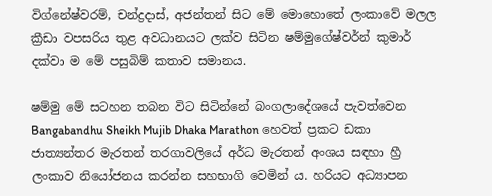විග්නේෂ්වරම්, චන්ද්‍රදාස්, අජන්තන් සිට මේ මොහොතේ ලංකාවේ මලල ක්‍රීඩා වපසරිය තුළ අවධානයට ලක්ව සිටින ෂම්මුගේෂ්වර්න් කුමාර් දක්වා ම මේ පසුබිම් කතාව සමානය.

ෂම්මු මේ සටහන තබන විට සිටින්නේ බංගලාදේශයේ පැවත්වෙන Bangabandhu Sheikh Mujib Dhaka Marathon හෙවත් ප්‍රකට ඩකා ජාත්‍යන්තර මැරතන් තරගාවලියේ අර්ධ මැරතන් අංශය සඳහා හ්‍රී ලංකාව නියෝජනය කරන්න සහභාගි වෙමින් ය. හරියට අධ්‍යාපන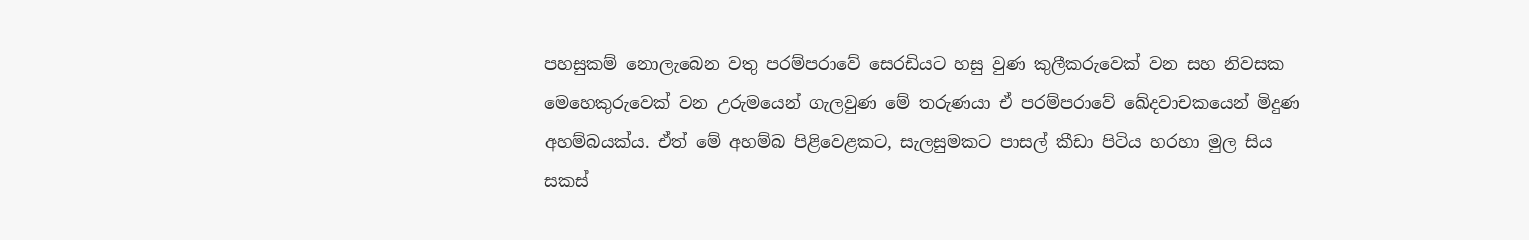පහසුකම් නොලැබෙන වතු පරම්පරාවේ සෙරඩියට හසු වුණ කුලීකරුවෙක් වන සහ නිවසක මෙහෙකුරුවෙක් වන උරුමයෙන් ගැලවුණ මේ තරුණයා ඒ පරම්පරාවේ ඛේදවාචකයෙන් මිදුණ අහම්බයක්ය. ඒත් මේ අහම්බ පිළිවෙළකට, සැලසුමකට පාසල් කීඩා පිටිය හරහා මුල සිය සකස්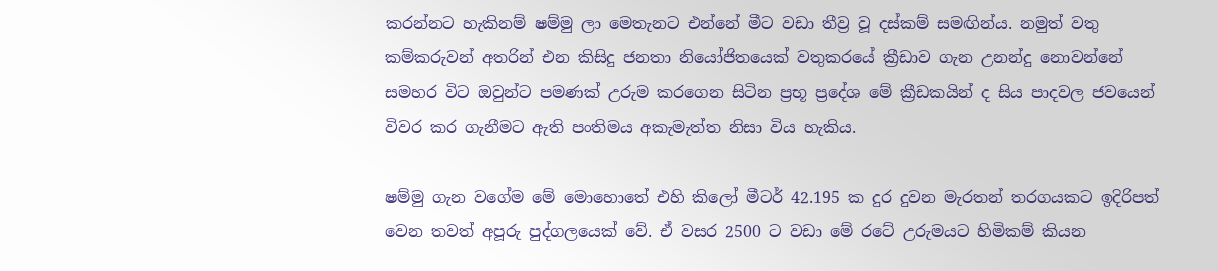කරන්නට හැකිනම් ෂම්මු ලා මෙතැනට එන්නේ මීට වඩා තීව්‍ර වූ දස්කම් සමඟින්ය. නමුත් වතු කම්කරුවන් අතරින් එන කිසිදු ජනතා නියෝජිතයෙක් වතුකරයේ ක්‍රීඩාව ගැන උනන්දු නොවන්නේ සමහර විට ඔවුන්ට පමණක් උරුම කරගෙන සිටින ප්‍රභූ ප්‍රදේශ මේ ක්‍රීඩකයින් ද සිය පාදවල ජවයෙන් විවර කර ගැනීමට ඇති පංතිමය අකැමැත්ත නිසා විය හැකිය.

ෂම්මු ගැන වගේම මේ මොහොතේ එහි කිලෝ මීටර් 42.195 ක දුර දුවන මැරතන් තරගයකට ඉදිරිපත් වෙන තවත් අපූරු පුද්ගලයෙක් වේ. ඒ වසර 2500 ට වඩා මේ රටේ උරුමයට හිමිකම් කියන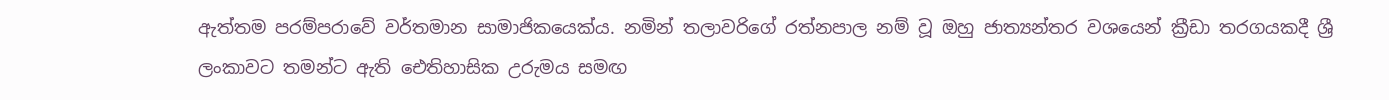ඇත්තම පරම්පරාවේ වර්තමාන සාමාජිකයෙක්ය. නමින් තලාවරිගේ රත්නපාල නම් වූ ඔහු ජාත්‍යන්තර වශයෙන් ක්‍රීඩා තරගයකදී ශ්‍රී ලංකාවට තමන්ට ඇති ඓතිහාසික උරුමය සමඟ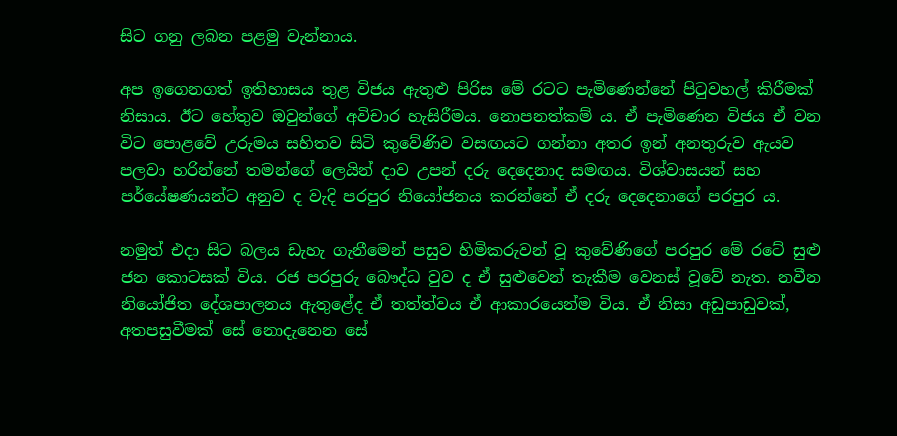සිට ගනු ලබන පළමු වැන්නාය.

අප ඉගෙනගත් ඉතිහාසය තුළ විජය ඇතුළු පිරිස මේ රටට පැමිණෙන්නේ පිටුවහල් කිරීමක් නිසාය. ඊට හේතුව ඔවුන්ගේ අවිචාර හැසිරීමය. නොපනත්කම් ය. ඒ පැමිණෙන විජය ඒ වන විට පොළවේ උරුමය සහිතව සිටි කුවේණිව වසඟයට ගන්නා අතර ඉන් අනතුරුව ඇයව පලවා හරින්නේ තමන්ගේ ලෙයින් දාව උපන් දරු දෙදෙනාද සමඟය. විශ්වාසයන් සහ පර්යේෂණයන්ට අනුව ද වැදි පරපුර නියෝජනය කරන්නේ ඒ දරු දෙදෙනාගේ පරපුර ය.

නමුත් එදා සිට බලය ඩැහැ ගැනීමෙන් පසුව හිමිකරුවන් වූ කුවේණිගේ පරපුර මේ රටේ සුළු ජන කොටසක් විය. රජ පරපුරු බෞද්ධ වුව ද ඒ සුළුවෙන් තැකීම වෙනස් වූවේ නැත. නවීන නියෝජිත දේශපාලනය ඇතුළේද ඒ තත්ත්වය ඒ ආකාරයෙන්ම විය. ඒ නිසා අඩුපාඩුවක්, අතපසුවීමක් සේ නොදැනෙන සේ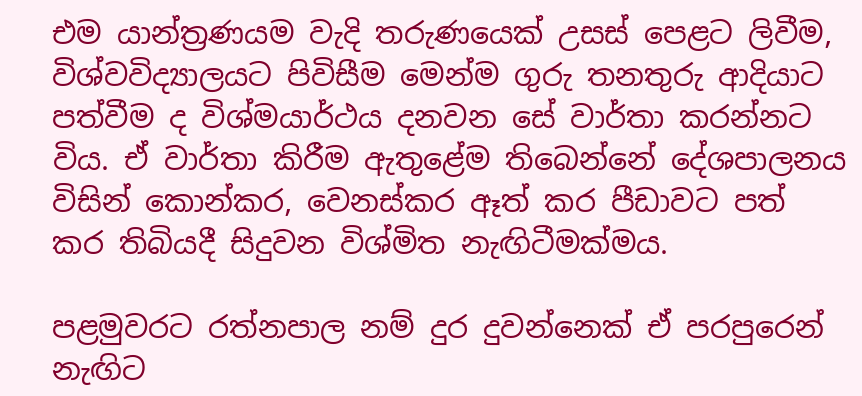එම යාන්ත්‍රණයම වැදි තරුණයෙක් උසස් පෙළට ලිවීම, විශ්වවිද්‍යාලයට පිවිසීම මෙන්ම ගුරු තනතුරු ආදියාට පත්වීම ද විශ්මයාර්ථය දනවන සේ වාර්තා කරන්නට විය. ඒ වාර්තා කිරීම ඇතුළේම තිබෙන්නේ දේශපාලනය විසින් කොන්කර, වෙනස්කර ඈත් කර පීඩාවට පත් කර තිබියදී සිදුවන විශ්මිත නැඟිටීමක්මය.

පළමුවරට රත්නපාල නම් දුර දුවන්නෙක් ඒ පරපුරෙන් නැඟිට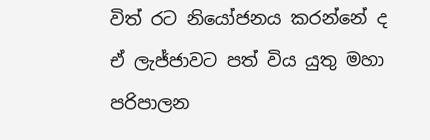විත් රට නියෝජනය කරන්නේ ද ඒ ලැජ්ජාවට පත් විය යුතු මහා පරිපාලන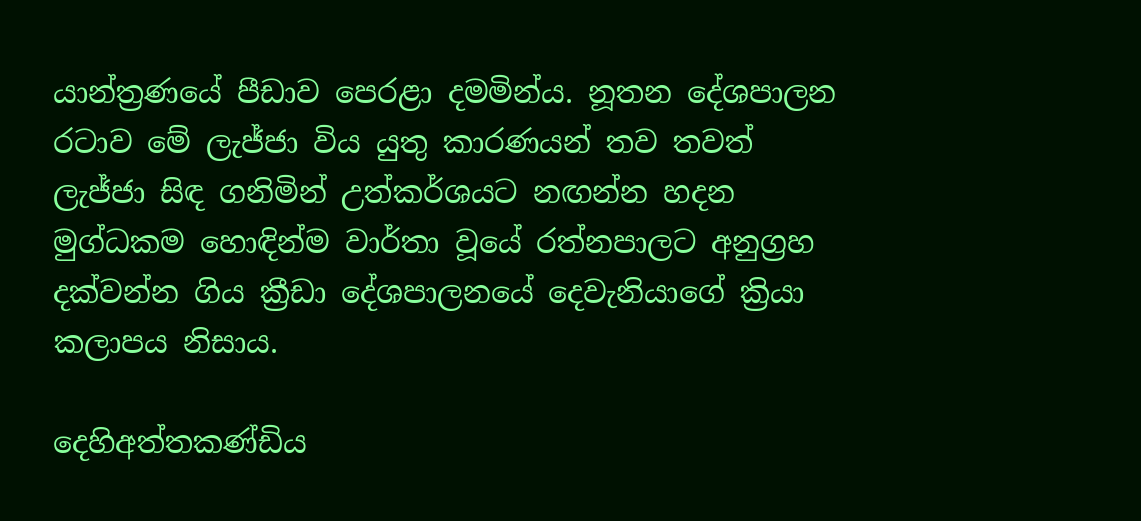යාන්ත්‍රණයේ පීඩාව පෙරළා දමමින්ය. නූතන දේශපාලන රටාව මේ ලැජ්ජා විය යුතු කාරණයන් තව තවත් ලැජ්ජා සිඳ ගනිමින් උත්කර්ශයට නඟන්න හදන මුග්ධකම හොඳින්ම වාර්තා වූයේ රත්නපාලට අනුග්‍රහ දක්වන්න ගිය ක්‍රීඩා දේශපාලනයේ දෙවැනියාගේ ක්‍රියා කලාපය නිසාය.

දෙහිඅත්තකණ්ඩිය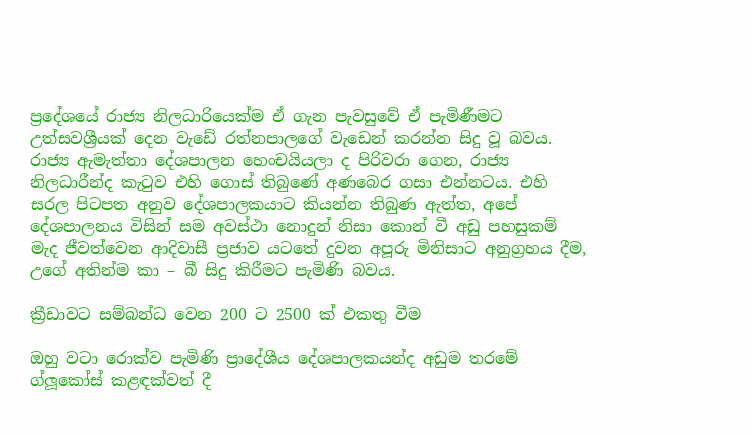ප්‍රදේශයේ රාජ්‍ය නිලධාරියෙක්ම ඒ ගැන පැවසුවේ ඒ පැමිණීමට උත්සවශ්‍රීයක් දෙන වැඩේ රත්නපාලගේ වැඩෙන් කරන්න සිදු වූ බවය. රාජ්‍ය ඇමැත්තා දේශපාලන හෙංචයියලා ද පිරිවරා ගෙන, රාජ්‍ය නිලධාරීන්ද කැටුව එහි ගොස් තිබුණේ අණබෙර ගසා එන්නටය. එහි සරල පිටපත අනුව දේශපාලකයාට කියන්න තිබුණ ඇත්ත, අපේ දේශපාලනය විසින් සම අවස්ථා නොදුන් නිසා කොන් වී අඩු පහසුකම් මැද ජීවත්වෙන ආදිවාසී ප්‍රජාව යටතේ දුවන අපූරු මිනිසාට අනුග්‍රහය දීම, උගේ අතින්ම කා – බී සිදු කිරීමට පැමිණි බවය.

ක්‍රීඩාවට සම්බන්ධ වෙන 200 ට 2500 ක් එකතු වීම

ඔහු වටා රොක්ව පැමිණි ප්‍රාදේශීය දේශපාලකයන්ද අඩුම තරමේ ග්ලූකෝස් කළඳක්වත් දී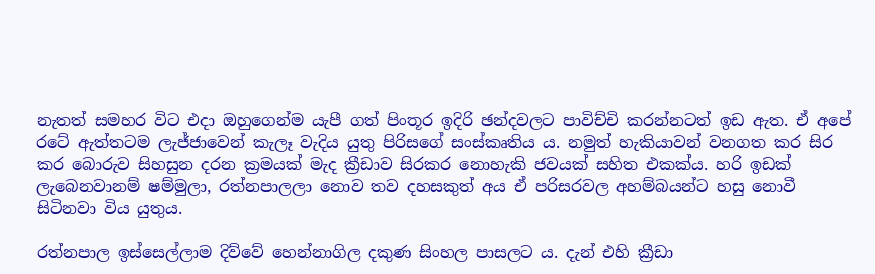නැතත් සමහර විට එදා ඔහුගෙන්ම යැපී ගත් පිංතූර ඉදිරි ඡන්දවලට පාවිච්චි කරන්නටත් ඉඩ ඇත. ඒ අපේ රටේ ඇත්තටම ලැජ්ජාවෙන් කැලෑ වැදිය යුතු පිරිසගේ සංස්කෘතිය ය. නමුත් හැකියාවන් වනගත කර සිර කර බොරුව සිහසුන දරන ක්‍රමයක් මැද ක්‍රීඩාව සිරකර නොහැකි ජවයක් සහිත එකක්ය. හරි ඉඩක් ලැබෙනවානම් ෂම්මුලා, රත්නපාලලා නොව තව දහසකුත් අය ඒ පරිසරවල අහම්බයන්ට හසු නොවී සිටිනවා විය යුතුය.

රත්නපාල ඉස්සෙල්ලාම දිව්වේ හෙන්නාගිල දකුණ සිංහල පාසලට ය. දැන් එහි ක්‍රීඩා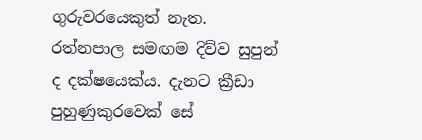ගුරුවරයෙකුත් නැත. රත්නපාල සමඟම දිව්ව සුපුන් ද දක්ෂයෙක්ය. දැනට ක්‍රීඩා පුහුණුකුරවෙක් සේ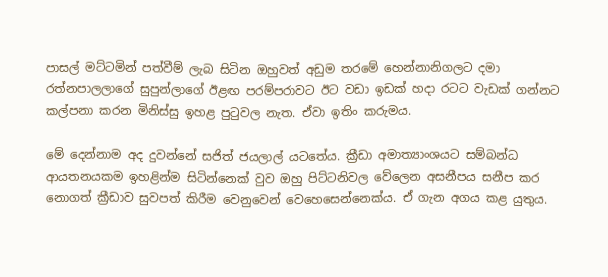පාසල් මට්ටමින් පත්වීම් ලැබ සිටින ඔහුවත් අඩුම තරමේ හෙන්නානිගලට දමා රත්නපාලලාගේ සුපුන්ලාගේ ඊළඟ පරම්පරාවට ඊට වඩා ඉඩක් හදා රටට වැඩක් ගන්නට කල්පනා කරන මිනිස්සු ඉහළ පුටුවල නැත. ඒවා ඉතිං කරුමය.

මේ දෙන්නාම අද දුවන්නේ සජිත් ජයලාල් යටතේය. ක්‍රීඩා අමාත්‍යාංශයට සම්බන්ධ ආයතනයකම ඉහළින්ම සිටින්නෙක් වුව ඔහු පිට්ටනිවල වේලෙන අසනීපය සනීප කර නොගත් ක්‍රීඩාව සුවපත් කිරීම වෙනුවෙන් වෙහෙසෙන්නෙක්ය. ඒ ගැන අගය කළ යුතුය.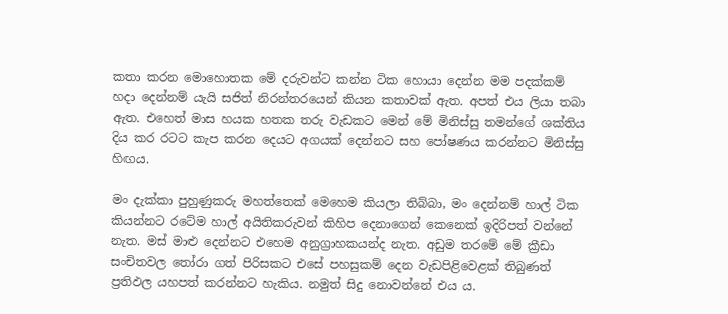කතා කරන මොහොතක මේ දරුවන්ට කන්න ටික හොයා දෙන්න මම පදක්කම් හදා දෙන්නම් යැයි සජිත් නිරන්තරයෙන් කියන කතාවක් ඇත. අපත් එය ලියා තබා ඇත. එහෙත් මාස හයක හතක තරු වැඩකට මෙන් මේ මිනිස්සු තමන්ගේ ශක්තිය දිය කර රටට කැප කරන දෙයට අගයක් දෙන්නට සහ පෝෂණය කරන්නට මිනිස්සු හිඟය.

මං දැක්කා පුහුණුකරු මහත්තෙක් මෙහෙම කියලා තිබ්බා, මං දෙන්නම් හාල් ටික කියන්නට රටේම හාල් අයිතිකරුවන් කිහිප දෙනාගෙන් කෙනෙක් ඉදිරිපත් වන්නේ නැත. මස් මාළු දෙන්නට එහෙම අනුග්‍රාහකයන්ද නැත. අඩුම තරමේ මේ ක්‍රීඩා සංචිතවල තෝරා ගත් පිරිසකට එසේ පහසුකම් දෙන වැඩපිළිවෙළක් තිබුණත් ප්‍රතිඵල යහපත් කරන්නට හැකිය. නමුත් සිදු නොවන්නේ එය ය.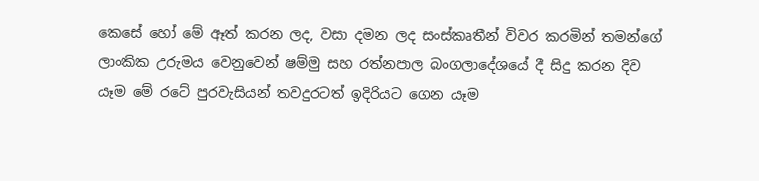කෙසේ හෝ මේ ඈත් කරන ලද, වසා දමන ලද සංස්කෘතීන් විවර කරමින් තමන්ගේ ලාංකික උරුමය වෙනුවෙන් ෂම්මු සහ රත්නපාල බංගලාදේශයේ දී සිදු කරන දිව යෑම මේ රටේ පුරවැසියන් තවදුරටත් ඉදිරියට ගෙන යෑම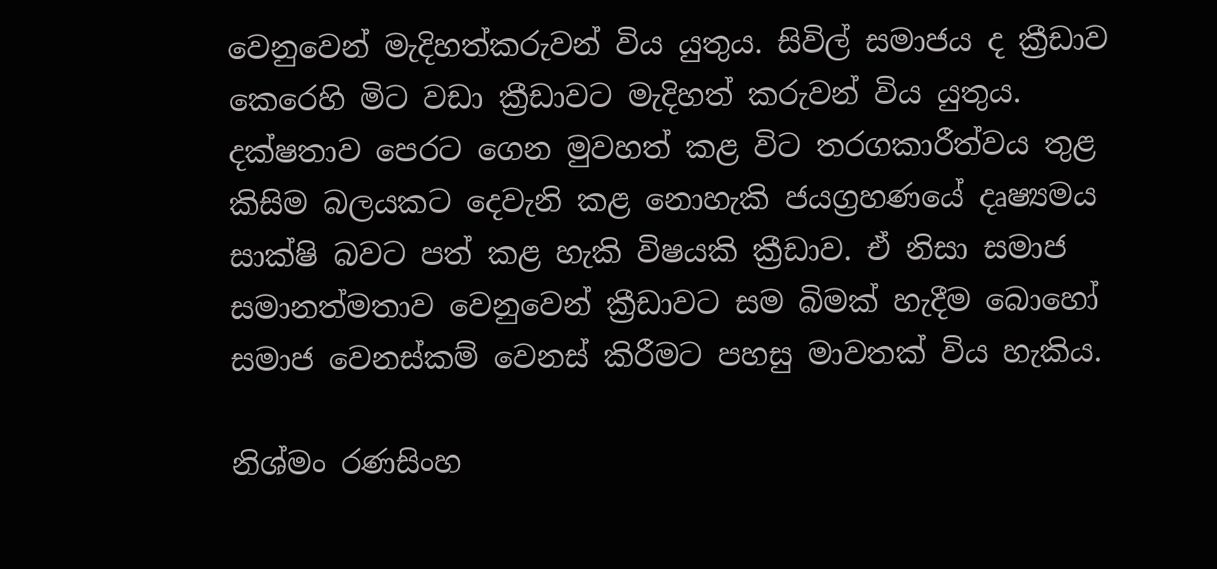වෙනුවෙන් මැදිහත්කරුවන් විය යුතුය. සිවිල් සමාජය ද ක්‍රීඩාව කෙරෙහි මිට වඩා ක්‍රීඩාවට මැදිහත් කරුවන් විය යුතුය. දක්ෂතාව පෙරට ගෙන මුවහත් කළ විට තරගකාරීත්වය තුළ කිසිම බලයකට දෙවැනි කළ නොහැකි ජයග්‍රහණයේ දෘෂ්‍යමය සාක්ෂි බවට පත් කළ හැකි විෂයකි ක්‍රීඩාව. ඒ නිසා සමාජ සමානත්මතාව වෙනුවෙන් ක්‍රීඩාවට සම බිමක් හැදීම බොහෝ සමාජ වෙනස්කම් වෙනස් කිරීමට පහසු මාවතක් විය හැකිය.

නිශ්මං රණසිංහ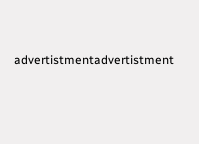advertistmentadvertistment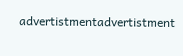advertistmentadvertistment